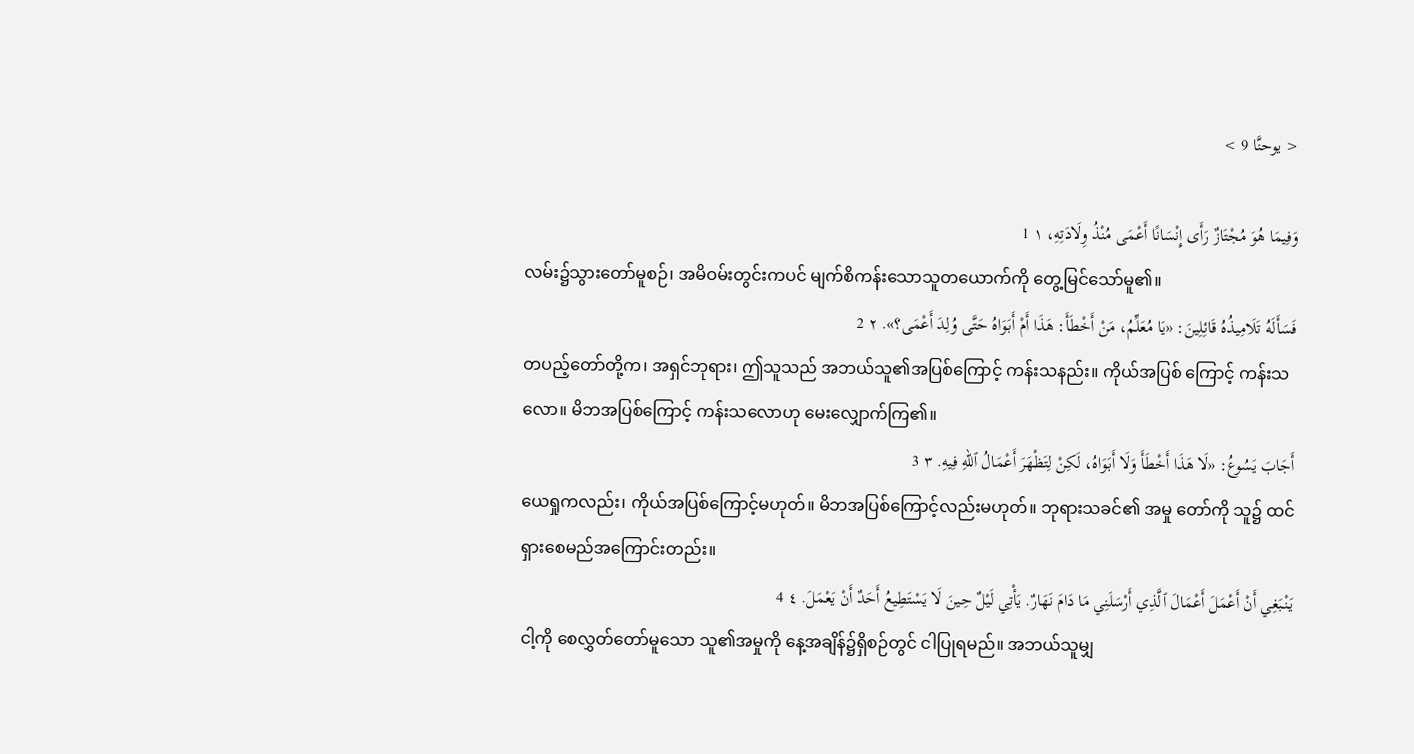< يوحنَّا 9 >

وَفِيمَا هُوَ مُجْتَازٌ رَأَى إِنْسَانًا أَعْمَى مُنْذُ وِلَادَتِهِ، ١ 1
လမ်း၌သွားတော်မူစဉ်၊ အမိဝမ်းတွင်းကပင် မျက်စိကန်းသောသူတယောက်ကို တွေ့မြင်သော်မူ၏။
فَسَأَلَهُ تَلَامِيذُهُ قَائِلِينَ: «يَا مُعَلِّمُ، مَنْ أَخْطَأَ: هَذَا أَمْ أَبَوَاهُ حَتَّى وُلِدَ أَعْمَى؟». ٢ 2
တပည့်တော်တို့က၊ အရှင်ဘုရား၊ ဤသူသည် အဘယ်သူ၏အပြစ်ကြောင့် ကန်းသနည်း။ ကိုယ်အပြစ် ကြောင့် ကန်းသလော။ မိဘအပြစ်ကြောင့် ကန်းသလောဟု မေးလျှောက်ကြ၏။
أَجَابَ يَسُوعُ: «لَا هَذَا أَخْطَأَ وَلَا أَبَوَاهُ، لَكِنْ لِتَظْهَرَ أَعْمَالُ ٱللهِ فِيهِ. ٣ 3
ယေရှုကလည်း၊ ကိုယ်အပြစ်ကြောင့်မဟုတ်။ မိဘအပြစ်ကြောင့်လည်းမဟုတ်။ ဘုရားသခင်၏ အမှု တော်ကို သူ၌ ထင်ရှားစေမည်အကြောင်းတည်း။
يَنْبَغِي أَنْ أَعْمَلَ أَعْمَالَ ٱلَّذِي أَرْسَلَنِي مَا دَامَ نَهَارٌ. يَأْتِي لَيْلٌ حِينَ لَا يَسْتَطِيعُ أَحَدٌ أَنْ يَعْمَلَ. ٤ 4
ငါ့ကို စေလွှတ်တော်မူသော သူ၏အမှုကို နေ့အချိန်၌ရှိစဉ်တွင် ငါပြုရမည်။ အဘယ်သူမျှ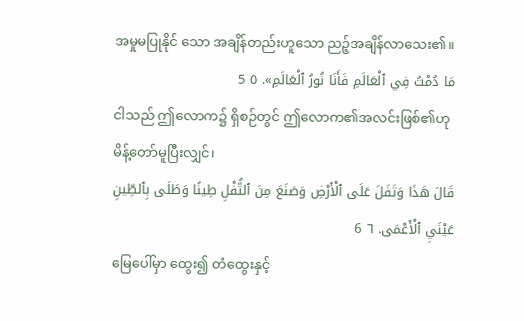အမှုမပြုနိုင် သော အချိန်တည်းဟူသော ညဉ့်အချိန်လာသေး၏။
مَا دُمْتُ فِي ٱلْعَالَمِ فَأَنَا نُورُ ٱلْعَالَمِ». ٥ 5
ငါသည် ဤလောက၌ ရှိစဉ်တွင် ဤလောက၏အလင်းဖြစ်၏ဟု မိန့်တော်မူပြီးလျှင်၊
قَالَ هَذَا وَتَفَلَ عَلَى ٱلْأَرْضِ وَصَنَعَ مِنَ ٱلتُّفْلِ طِينًا وَطَلَى بِٱلطِّينِ عَيْنَيِ ٱلْأَعْمَى. ٦ 6
မြေပေါ်မှာ ထွေး၍ တံထွေးနှင့်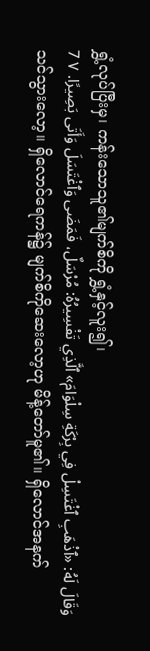ရွှံ့လုပ်ပြီးမှ၊ ကန်းသောသူ၏မျက်စိကို ရွှံ့နှင့်လူး၍၊
وَقَالَ لَهُ: «ٱذْهَبِ ٱغْتَسِلْ فِي بِرْكَةِ سِلْوَامَ» ٱلَّذِي تَفْسِيرُهُ: مُرْسَلٌ، فَمَضَى وَٱغْتَسَلَ وَأَتَى بَصِيرًا. ٧ 7
သင်သွားလော့။ ရှိလောင်ရေကန်၌ မျက်စိကိုဆေးလော့ဟု မိန့်တော်မူ၏။ ရှိလောင်အနက်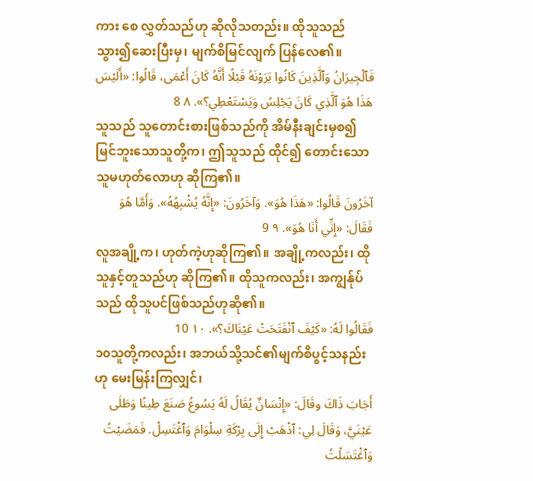ကား စေ လွှတ်သည်ဟု ဆိုလိုသတည်း။ ထိုသူသည် သွား၍ဆေးပြီးမှ၊ မျက်စိမြင်လျက် ပြန်လေ၏။
فَٱلْجِيرَانُ وَٱلَّذِينَ كَانُوا يَرَوْنَهُ قَبْلًا أَنَّهُ كَانَ أَعْمَى، قَالُوا: «أَلَيْسَ هَذَا هُوَ ٱلَّذِي كَانَ يَجْلِسُ وَيَسْتَعْطِي؟». ٨ 8
သူသည် သူတောင်းစားဖြစ်သည်ကို အိမ်နီးချင်းမှစ၍ မြင်ဘူးသောသူတို့က၊ ဤသူသည် ထိုင်၍ တောင်းသောသူမဟုတ်လောဟု ဆိုကြ၏။
آخَرُونَ قَالُوا: «هَذَا هُوَ». وَآخَرُونَ: «إِنَّهُ يُشْبِهُهُ». وَأَمَّا هُوَ فَقَالَ: «إِنِّي أَنَا هُوَ». ٩ 9
လူအချို့က၊ ဟုတ်ကဲ့ဟုဆိုကြ၏။ အချို့ကလည်း၊ ထိုသူနှင့်တူသည်ဟု ဆိုကြ၏။ ထိုသူကလည်း၊ အကျွန်ုပ်သည် ထိုသူပင်ဖြစ်သည်ဟုဆို၏။
فَقَالُوا لَهُ: «كَيْفَ ٱنْفَتَحَتْ عَيْنَاكَ؟». ١٠ 10
၁၀သူတို့ကလည်း၊ အဘယ်သို့သင်၏မျက်စိပွင့်သနည်းဟု မေးမြန်းကြလျှင်၊
أَجَابَ ذَاكَ وقَالَ: «إِنْسَانٌ يُقَالُ لَهُ يَسُوعُ صَنَعَ طِينًا وَطَلَى عَيْنَيَّ، وَقَالَ لِي: ٱذْهَبْ إِلَى بِرْكَةِ سِلْوَامَ وَٱغْتَسِلْ. فَمَضَيْتُ وَٱغْتَسَلْتُ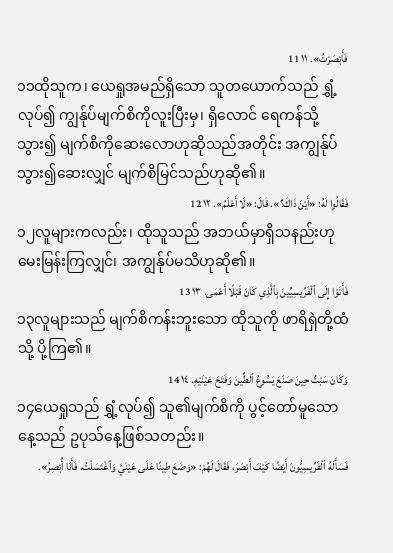فَأَبْصَرْتُ». ١١ 11
၁၁ထိုသူက၊ ယေရှုအမည်ရှိသော သူတယောက်သည် ရွှံ့လုပ်၍ ကျွန်ုပ်မျက်စိကိုလူးပြီးမှ၊ ရှိလောင် ရေကန်သို့သွား၍ မျက်စိကိုဆေးလောဟုဆိုသည်အတိုင်း အကျွန်ုပ်သွား၍ဆေးလျှင် မျက်စိမြင်သည်ဟုဆို၏။
فَقَالُوا لَهُ: «أَيْنَ ذَاكَ؟». قَالَ: «لَا أَعْلَمُ». ١٢ 12
၁၂လူများကလည်း၊ ထိုသူသည် အဘယ်မှာရှိသနည်းဟု မေးမြန်းကြလျှင်၊ အကျွန်ုပ်မသိဟုဆို၏။
فَأَتَوْا إِلَى ٱلْفَرِّيسِيِّينَ بِٱلَّذِي كَانَ قَبْلًا أَعْمَى. ١٣ 13
၁၃လူများသည် မျက်စိကန်းဘူးသော ထိုသူကို ဖာရိရှဲတို့ထံသို့ ပို့ကြ၏။
وَكَانَ سَبْتٌ حِينَ صَنَعَ يَسُوعُ ٱلطِّينَ وَفَتَحَ عَيْنَيْهِ. ١٤ 14
၁၄ယေရှုသည် ရွှံ့လုပ်၍ သူ၏မျက်စိကို ပွင့်တော်မူသောနေ့သည် ဥပုသ်နေ့ဖြစ်သတည်း။
فَسَأَلَهُ ٱلْفَرِّيسِيُّونَ أَيْضًا كَيْفَ أَبْصَرَ، فَقَالَ لَهُمْ: «وَضَعَ طِينًا عَلَى عَيْنَيَّ وَٱغْتَسَلْتُ، فَأَنَا أُبْصِرُ».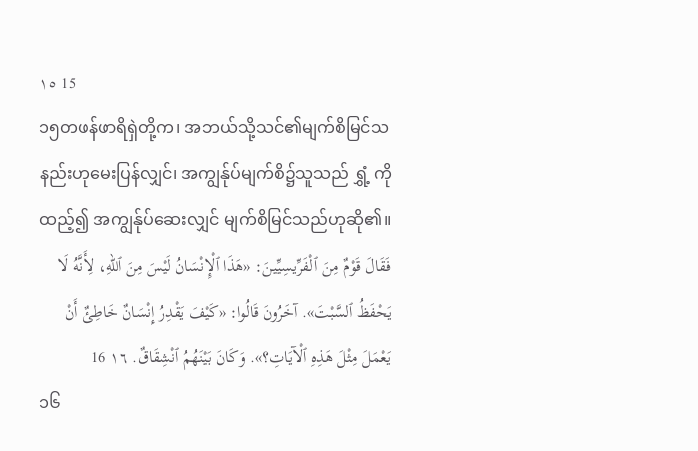١٥ 15
၁၅တဖန်ဖာရိရှဲတို့က၊ အဘယ်သို့သင်၏မျက်စိမြင်သနည်းဟုမေးပြန်လျှင်၊ အကျွန်ုပ်မျက်စိ၌သူသည် ရွှံ့ ကိုထည့်၍ အကျွန်ုပ်ဆေးလျှင် မျက်စိမြင်သည်ဟုဆို၏။
فَقَالَ قَوْمٌ مِنَ ٱلْفَرِّيسِيِّينَ: «هَذَا ٱلْإِنْسَانُ لَيْسَ مِنَ ٱللهِ، لِأَنَّهُ لَا يَحْفَظُ ٱلسَّبْتَ». آخَرُونَ قَالُوا: «كَيْفَ يَقْدِرُ إِنْسَانٌ خَاطِئٌ أَنْ يَعْمَلَ مِثْلَ هَذِهِ ٱلْآيَاتِ؟». وَكَانَ بَيْنَهُمُ ٱنْشِقَاقٌ. ١٦ 16
၁၆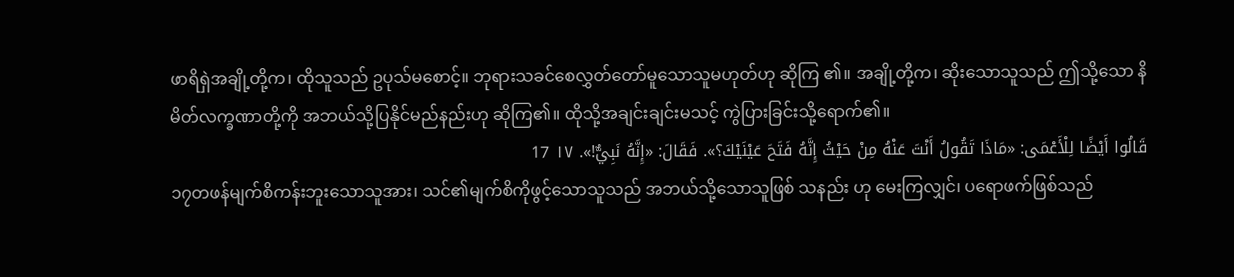ဖာရိရှဲအချို့တို့က၊ ထိုသူသည် ဥပုသ်မစောင့်။ ဘုရားသခင်စေလွှတ်တော်မူသောသူမဟုတ်ဟု ဆိုကြ ၏။ အချို့တို့က၊ ဆိုးသောသူသည် ဤသို့သော နိမိတ်လက္ခဏာတို့ကို အဘယ်သို့ပြနိုင်မည်နည်းဟု ဆိုကြ၏။ ထိုသို့အချင်းချင်းမသင့် ကွဲပြားခြင်းသို့ရောက်၏။
قَالُوا أَيْضًا لِلْأَعْمَى: «مَاذَا تَقُولُ أَنْتَ عَنْهُ مِنْ حَيْثُ إِنَّهُ فَتَحَ عَيْنَيْكَ؟». فَقَالَ: «إِنَّهُ نَبِيٌّ!». ١٧ 17
၁၇တဖန်မျက်စိကန်းဘူးသောသူအား၊ သင်၏မျက်စိကိုဖွင့်သောသူသည် အဘယ်သို့သောသူဖြစ် သနည်း ဟု မေးကြလျှင်၊ ပရောဖက်ဖြစ်သည်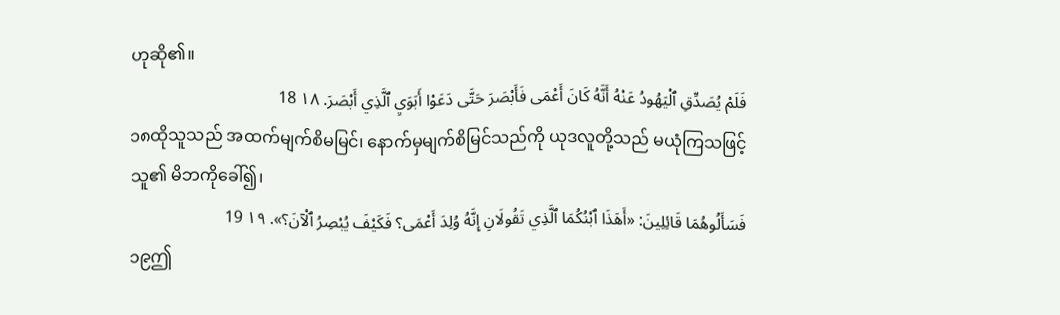ဟုဆို၏။
فَلَمْ يُصَدِّقِ ٱلْيَهُودُ عَنْهُ أَنَّهُ كَانَ أَعْمَى فَأَبْصَرَ حَتَّى دَعَوْا أَبَوَيِ ٱلَّذِي أَبْصَرَ. ١٨ 18
၁၈ထိုသူသည် အထက်မျက်စိမမြင်၊ နောက်မှမျက်စိမြင်သည်ကို ယုဒလူတို့သည် မယုံကြသဖြင့် သူ၏ မိဘကိုခေါ်၍၊
فَسَأَلُوهُمَا قَائِلِينَ: «أَهَذَا ٱبْنُكُمَا ٱلَّذِي تَقُولَانِ إِنَّهُ وُلِدَ أَعْمَى؟ فَكَيْفَ يُبْصِرُ ٱلْآنَ؟». ١٩ 19
၁၉ဤ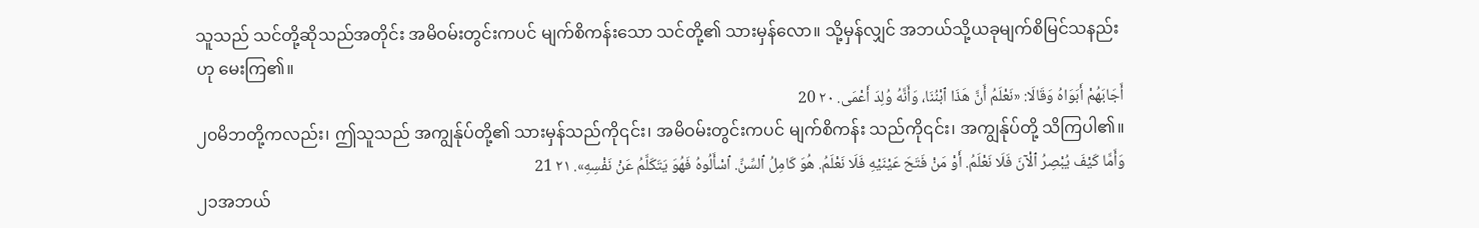သူသည် သင်တို့ဆိုသည်အတိုင်း အမိဝမ်းတွင်းကပင် မျက်စိကန်းသော သင်တို့၏ သားမှန်လော။ သို့မှန်လျှင် အဘယ်သို့ယခုမျက်စိမြင်သနည်းဟု မေးကြ၏။
أَجَابَهُمْ أَبَوَاهُ وَقَالَا: «نَعْلَمُ أَنَّ هَذَا ٱبْنُنَا، وَأَنَّهُ وُلِدَ أَعْمَى. ٢٠ 20
၂၀မိဘတို့ကလည်း၊ ဤသူသည် အကျွန်ုပ်တို့၏ သားမှန်သည်ကို၎င်း၊ အမိဝမ်းတွင်းကပင် မျက်စိကန်း သည်ကို၎င်း၊ အကျွန်ုပ်တို့ သိကြပါ၏။
وَأَمَّا كَيْفَ يُبْصِرُ ٱلْآنَ فَلَا نَعْلَمُ. أَوْ مَنْ فَتَحَ عَيْنَيْهِ فَلَا نَعْلَمُ. هُوَ كَامِلُ ٱلسِّنِّ. ٱسْأَلُوهُ فَهُوَ يَتَكَلَّمُ عَنْ نَفْسِهِ». ٢١ 21
၂၁အဘယ်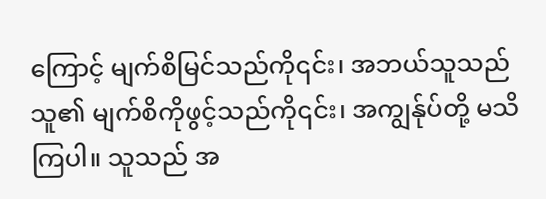ကြောင့် မျက်စိမြင်သည်ကို၎င်း၊ အဘယ်သူသည်သူ၏ မျက်စိကိုဖွင့်သည်ကို၎င်း၊ အကျွန်ုပ်တို့ မသိကြပါ။ သူသည် အ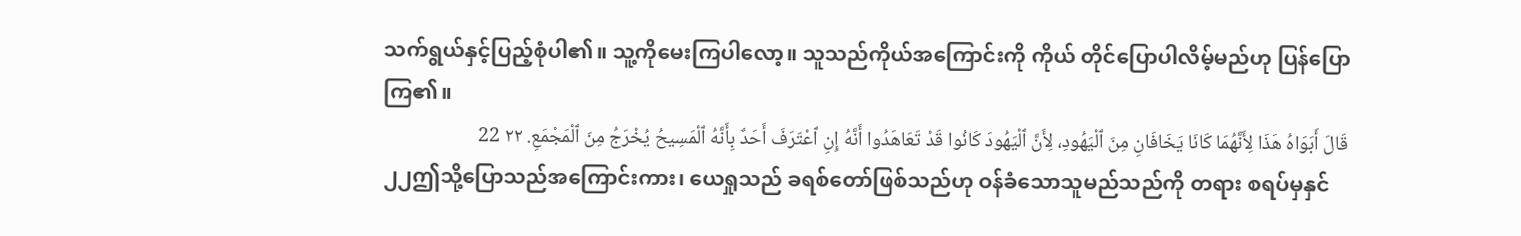သက်ရွယ်နှင့်ပြည့်စုံပါ၏။ သူ့ကိုမေးကြပါလော့။ သူသည်ကိုယ်အကြောင်းကို ကိုယ် တိုင်ပြောပါလိမ့်မည်ဟု ပြန်ပြောကြ၏။
قَالَ أَبَوَاهُ هَذَا لِأَنَّهُمَا كَانَا يَخَافَانِ مِنَ ٱلْيَهُودِ، لِأَنَّ ٱلْيَهُودَ كَانُوا قَدْ تَعَاهَدُوا أَنَّهُ إِنِ ٱعْتَرَفَ أَحَدٌ بِأَنَّهُ ٱلْمَسِيحُ يُخْرَجُ مِنَ ٱلْمَجْمَعِ. ٢٢ 22
၂၂ဤသို့ပြောသည်အကြောင်းကား၊ ယေရှုသည် ခရစ်တော်ဖြစ်သည်ဟု ဝန်ခံသောသူမည်သည်ကို တရား စရပ်မှနှင်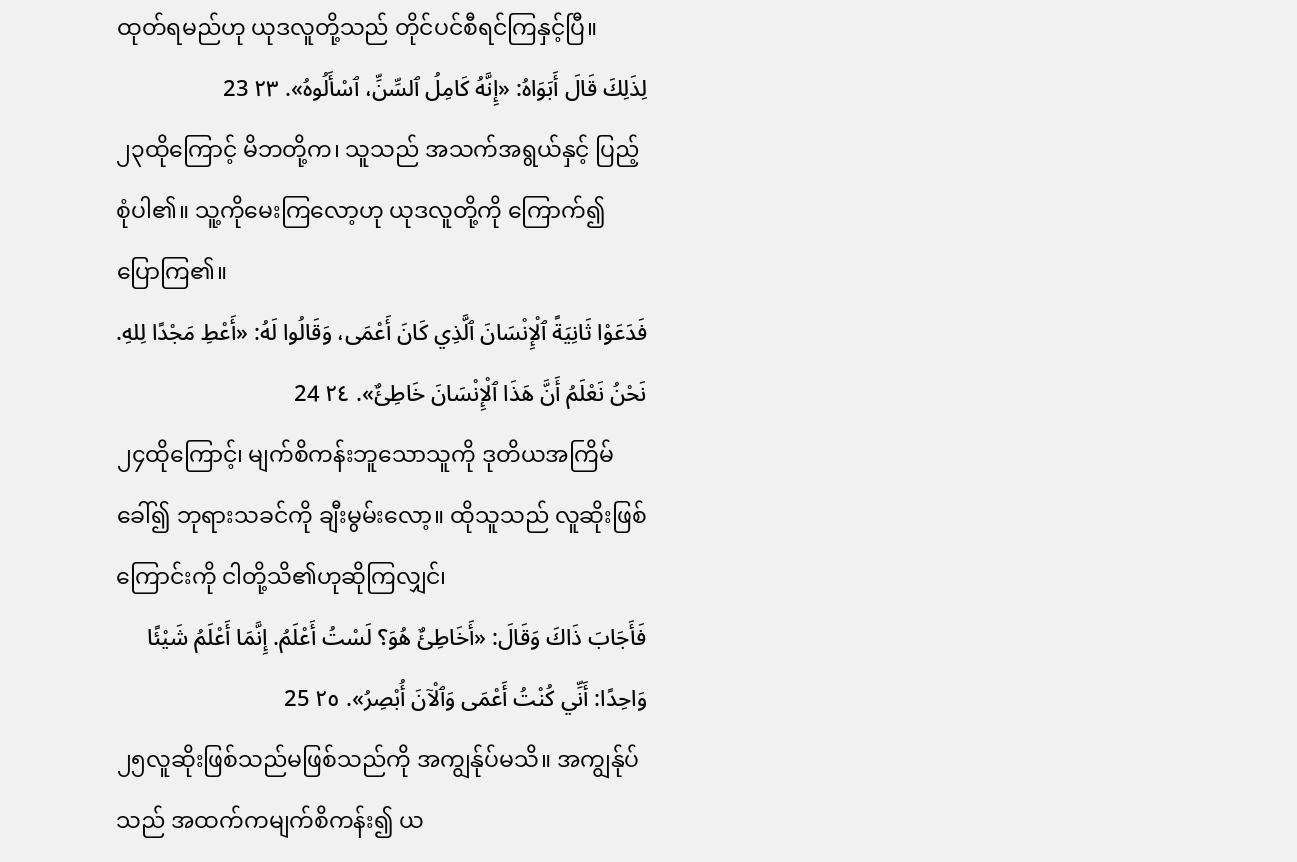ထုတ်ရမည်ဟု ယုဒလူတို့သည် တိုင်ပင်စီရင်ကြနှင့်ပြီ။
لِذَلِكَ قَالَ أَبَوَاهُ: «إِنَّهُ كَامِلُ ٱلسِّنِّ، ٱسْأَلُوهُ». ٢٣ 23
၂၃ထိုကြောင့် မိဘတို့က၊ သူသည် အသက်အရွယ်နှင့် ပြည့်စုံပါ၏။ သူ့ကိုမေးကြလော့ဟု ယုဒလူတို့ကို ကြောက်၍ ပြောကြ၏။
فَدَعَوْا ثَانِيَةً ٱلْإِنْسَانَ ٱلَّذِي كَانَ أَعْمَى، وَقَالُوا لَهُ: «أَعْطِ مَجْدًا لِلهِ. نَحْنُ نَعْلَمُ أَنَّ هَذَا ٱلْإِنْسَانَ خَاطِئٌ». ٢٤ 24
၂၄ထိုကြောင့်၊ မျက်စိကန်းဘူသောသူကို ဒုတိယအကြိမ်ခေါ်၍ ဘုရားသခင်ကို ချီးမွမ်းလော့။ ထိုသူသည် လူဆိုးဖြစ်ကြောင်းကို ငါတို့သိ၏ဟုဆိုကြလျှင်၊
فَأَجَابَ ذَاكَ وَقَالَ: «أَخَاطِئٌ هُوَ؟ لَسْتُ أَعْلَمُ. إِنَّمَا أَعْلَمُ شَيْئًا وَاحِدًا: أَنِّي كُنْتُ أَعْمَى وَٱلْآنَ أُبْصِرُ». ٢٥ 25
၂၅လူဆိုးဖြစ်သည်မဖြစ်သည်ကို အကျွန်ုပ်မသိ။ အကျွန်ုပ်သည် အထက်ကမျက်စိကန်း၍ ယ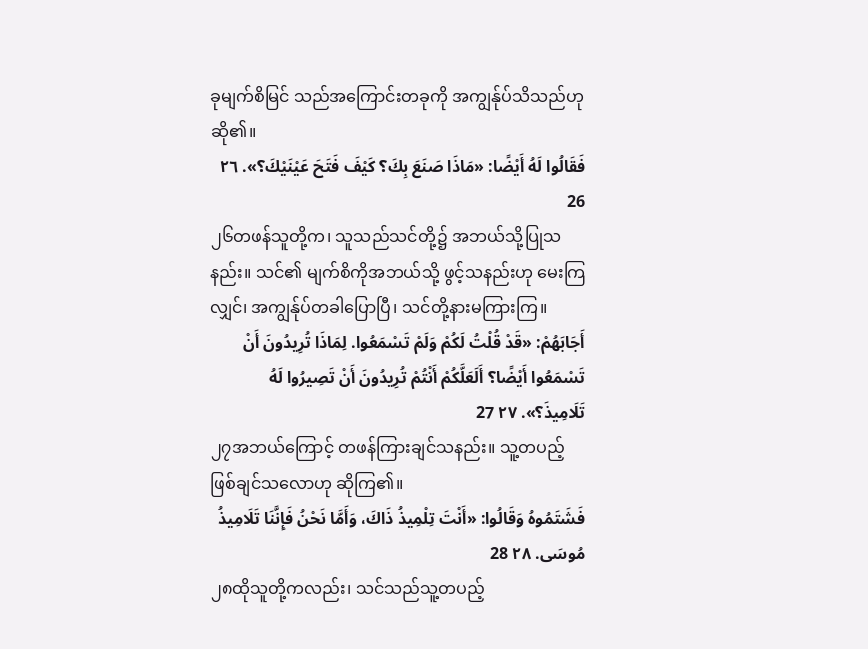ခုမျက်စိမြင် သည်အကြောင်းတခုကို အကျွန်ုပ်သိသည်ဟုဆို၏။
فَقَالُوا لَهُ أَيْضًا: «مَاذَا صَنَعَ بِكَ؟ كَيْفَ فَتَحَ عَيْنَيْكَ؟». ٢٦ 26
၂၆တဖန်သူတို့က၊ သူသည်သင်တို့၌ အဘယ်သို့ပြုသနည်း။ သင်၏ မျက်စိကိုအဘယ်သို့ ဖွင့်သနည်းဟု မေးကြလျှင်၊ အကျွန်ုပ်တခါပြောပြီ၊ သင်တို့နားမကြားကြ။
أَجَابَهُمْ: «قَدْ قُلْتُ لَكُمْ وَلَمْ تَسْمَعُوا. لِمَاذَا تُرِيدُونَ أَنْ تَسْمَعُوا أَيْضًا؟ أَلَعَلَّكُمْ أَنْتُمْ تُرِيدُونَ أَنْ تَصِيرُوا لَهُ تَلَامِيذَ؟». ٢٧ 27
၂၇အဘယ်ကြောင့် တဖန်ကြားချင်သနည်း။ သူ့တပည့် ဖြစ်ချင်သလောဟု ဆိုကြ၏။
فَشَتَمُوهُ وَقَالُوا: «أَنْتَ تِلْمِيذُ ذَاكَ، وَأَمَّا نَحْنُ فَإِنَّنَا تَلَامِيذُ مُوسَى. ٢٨ 28
၂၈ထိုသူတို့ကလည်း၊ သင်သည်သူ့တပည့်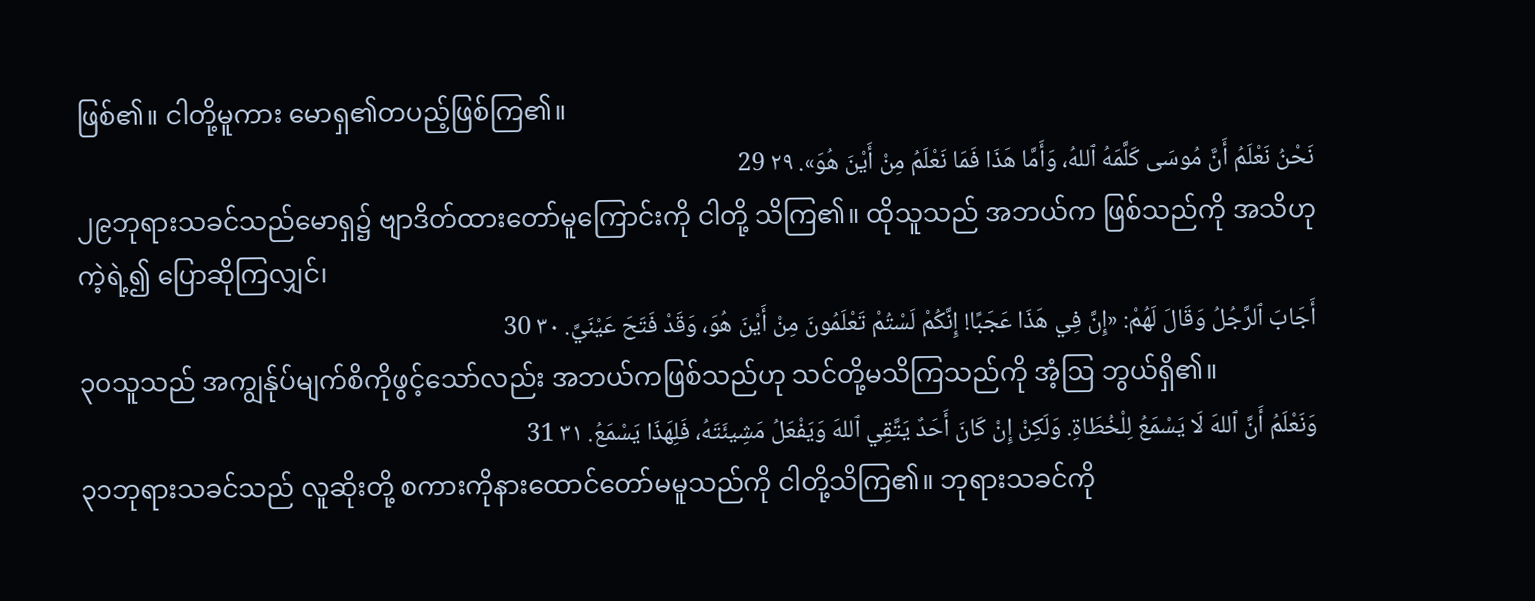ဖြစ်၏။ ငါတို့မူကား မောရှ၏တပည့်ဖြစ်ကြ၏။
نَحْنُ نَعْلَمُ أَنَّ مُوسَى كَلَّمَهُ ٱللهُ، وَأَمَّا هَذَا فَمَا نَعْلَمُ مِنْ أَيْنَ هُوَ». ٢٩ 29
၂၉ဘုရားသခင်သည်မောရှ၌ ဗျာဒိတ်ထားတော်မူကြောင်းကို ငါတို့ သိကြ၏။ ထိုသူသည် အဘယ်က ဖြစ်သည်ကို အသိဟုကဲ့ရဲ့၍ ပြောဆိုကြလျှင်၊
أَجَابَ ٱلرَّجُلُ وَقَالَ لَهُمْ: «إِنَّ فِي هَذَا عَجَبًا! إِنَّكُمْ لَسْتُمْ تَعْلَمُونَ مِنْ أَيْنَ هُوَ، وَقَدْ فَتَحَ عَيْنَيَّ. ٣٠ 30
၃၀သူသည် အကျွန်ုပ်မျက်စိကိုဖွင့်သော်လည်း အဘယ်ကဖြစ်သည်ဟု သင်တို့မသိကြသည်ကို အံ့ဩ ဘွယ်ရှိ၏။
وَنَعْلَمُ أَنَّ ٱللهَ لَا يَسْمَعُ لِلْخُطَاةِ. وَلَكِنْ إِنْ كَانَ أَحَدٌ يَتَّقِي ٱللهَ وَيَفْعَلُ مَشِيئَتَهُ، فَلِهَذَا يَسْمَعُ. ٣١ 31
၃၁ဘုရားသခင်သည် လူဆိုးတို့ စကားကိုနားထောင်တော်မမူသည်ကို ငါတို့သိကြ၏။ ဘုရားသခင်ကို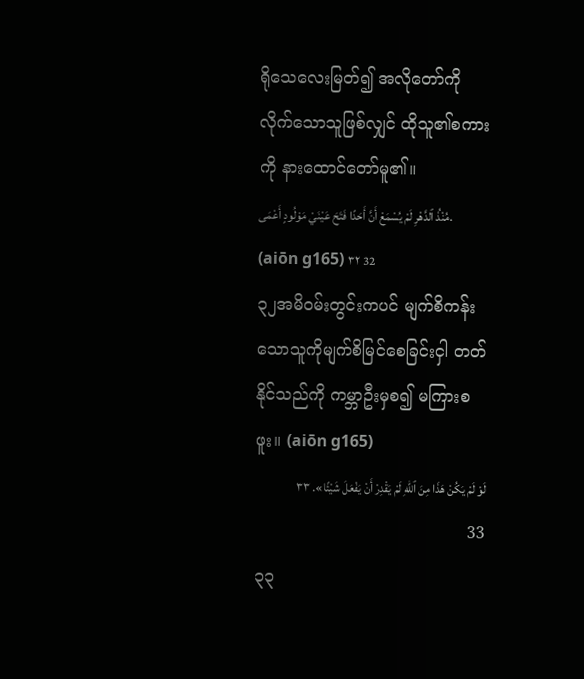ရိုသေလေးမြတ်၍ အလိုတော်ကို လိုက်သောသူဖြစ်လျှင် ထိုသူ၏စကားကို နားထောင်တော်မူ၏။
مُنْذُ ٱلدَّهْرِ لَمْ يُسْمَعْ أَنَّ أَحَدًا فَتَحَ عَيْنَيْ مَوْلُودٍ أَعْمَى. (aiōn g165) ٣٢ 32
၃၂အမိဝမ်းတွင်းကပင် မျက်စိကန်းသောသူကိုမျက်စိမြင်စေခြင်းငှါ တတ်နိုင်သည်ကို ကမ္ဘာဦးမှစ၍ မကြားစဖူး။ (aiōn g165)
لَوْ لَمْ يَكُنْ هَذَا مِنَ ٱللهِ لَمْ يَقْدِرْ أَنْ يَفْعَلَ شَيْئًا». ٣٣ 33
၃၃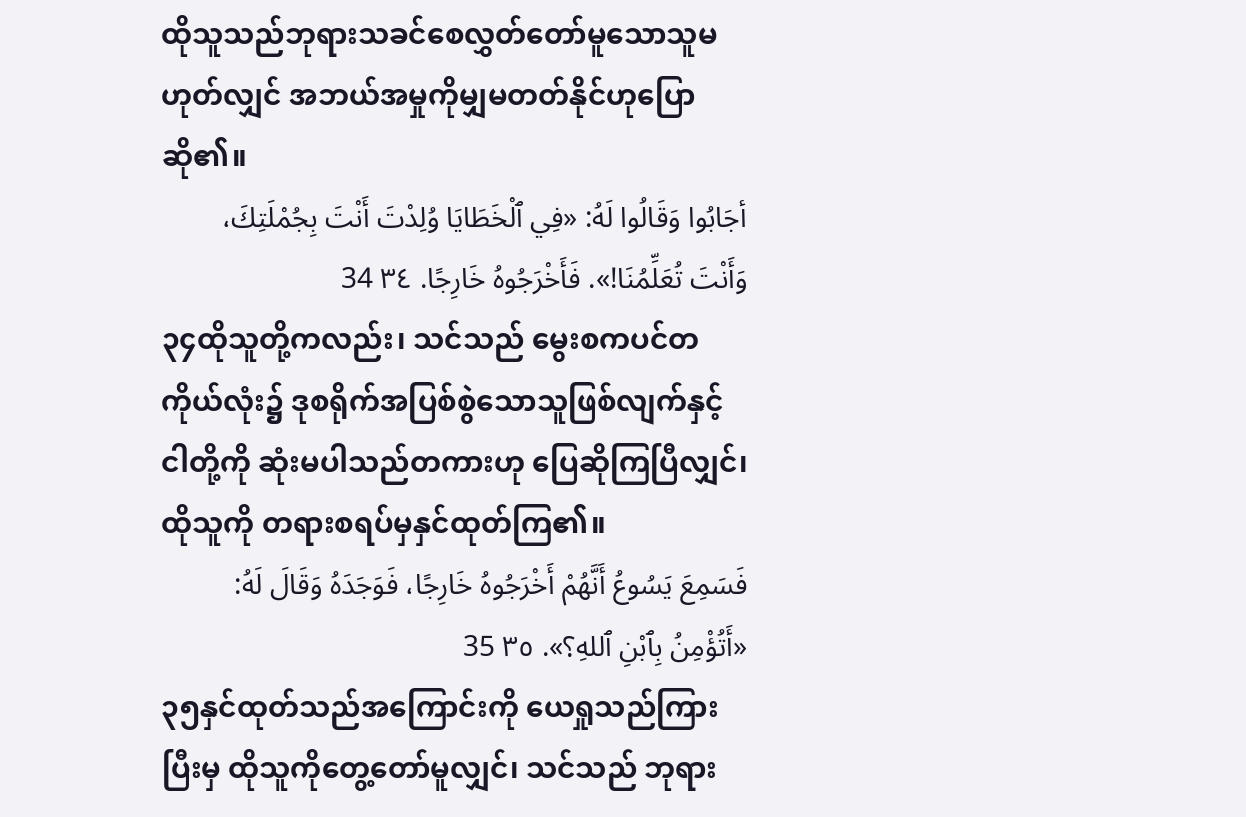ထိုသူသည်ဘုရားသခင်စေလွှတ်တော်မူသောသူမဟုတ်လျှင် အဘယ်အမှုကိုမျှမတတ်နိုင်ဟုပြောဆို၏။
أجَابُوا وَقَالُوا لَهُ: «فِي ٱلْخَطَايَا وُلِدْتَ أَنْتَ بِجُمْلَتِكَ، وَأَنْتَ تُعَلِّمُنَا!». فَأَخْرَجُوهُ خَارِجًا. ٣٤ 34
၃၄ထိုသူတို့ကလည်း၊ သင်သည် မွေးစကပင်တကိုယ်လုံး၌ ဒုစရိုက်အပြစ်စွဲသောသူဖြစ်လျက်နှင့် ငါတို့ကို ဆုံးမပါသည်တကားဟု ပြေဆိုကြပြီလျှင်၊ ထိုသူကို တရားစရပ်မှနှင်ထုတ်ကြ၏။
فَسَمِعَ يَسُوعُ أَنَّهُمْ أَخْرَجُوهُ خَارِجًا، فَوَجَدَهُ وَقَالَ لَهُ: «أَتُؤْمِنُ بِٱبْنِ ٱللهِ؟». ٣٥ 35
၃၅နှင်ထုတ်သည်အကြောင်းကို ယေရှုသည်ကြားပြီးမှ ထိုသူကိုတွေ့တော်မူလျှင်၊ သင်သည် ဘုရား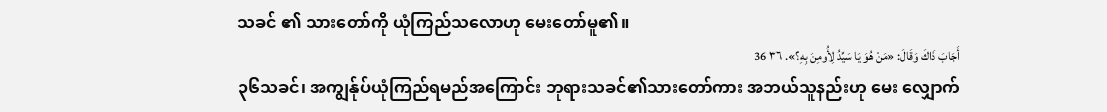သခင် ၏ သားတော်ကို ယုံကြည်သလောဟု မေးတော်မူ၏။
أَجَابَ ذَاكَ وَقَالَ: «مَنْ هُوَ يَا سَيِّدُ لِأُومِنَ بِهِ؟». ٣٦ 36
၃၆သခင်၊ အကျွန်ုပ်ယုံကြည်ရမည်အကြောင်း ဘုရားသခင်၏သားတော်ကား အဘယ်သူနည်းဟု မေး လျှောက်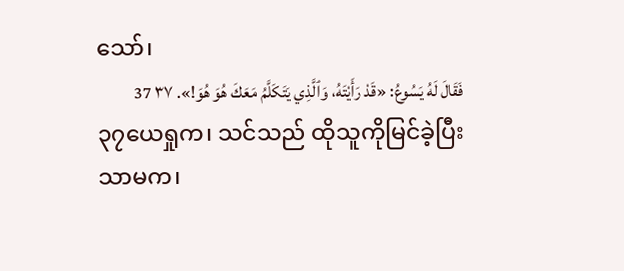သော်၊
فَقَالَ لَهُ يَسُوعُ: «قَدْ رَأَيْتَهُ، وَٱلَّذِي يَتَكَلَّمُ مَعَكَ هُوَ هُوَ!». ٣٧ 37
၃၇ယေရှုက၊ သင်သည် ထိုသူကိုမြင်ခဲ့ပြီးသာမက၊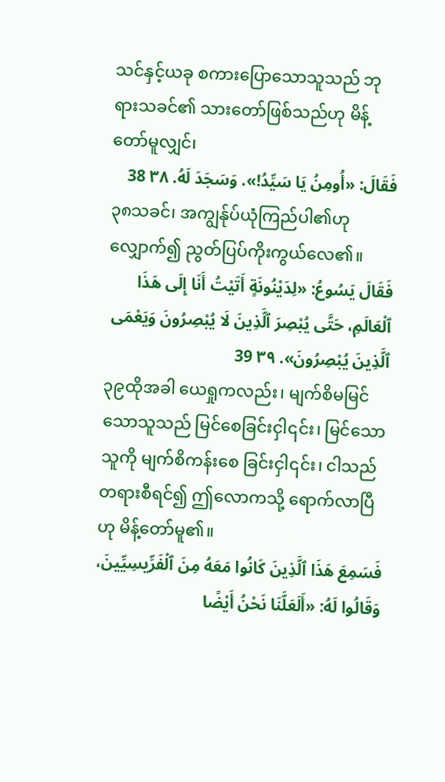သင်နှင့်ယခု စကားပြောသောသူသည် ဘုရားသခင်၏ သားတော်ဖြစ်သည်ဟု မိန့်တော်မူလျှင်၊
فَقَالَ: «أُومِنُ يَا سَيِّدُ!». وَسَجَدَ لَهُ. ٣٨ 38
၃၈သခင်၊ အကျွန်ုပ်ယုံကြည်ပါ၏ဟု လျှောက်၍ ညွတ်ပြပ်ကိုးကွယ်လေ၏။
فَقَالَ يَسُوعُ: «لِدَيْنُونَةٍ أَتَيْتُ أَنَا إِلَى هَذَا ٱلْعَالَمِ، حَتَّى يُبْصِرَ ٱلَّذِينَ لَا يُبْصِرُونَ وَيَعْمَى ٱلَّذِينَ يُبْصِرُونَ». ٣٩ 39
၃၉ထိုအခါ ယေရှုကလည်း၊ မျက်စိမမြင်သောသူသည် မြင်စေခြင်းငှါ၎င်း၊ မြင်သောသူကို မျက်စိကန်းစေ ခြင်းငှါ၎င်း၊ ငါသည် တရားစီရင်၍ ဤလောကသို့ ရောက်လာပြီဟု မိန့်တော်မူ၏။
فَسَمِعَ هَذَا ٱلَّذِينَ كَانُوا مَعَهُ مِنَ ٱلْفَرِّيسِيِّينَ، وَقَالُوا لَهُ: «أَلَعَلَّنَا نَحْنُ أَيْضًا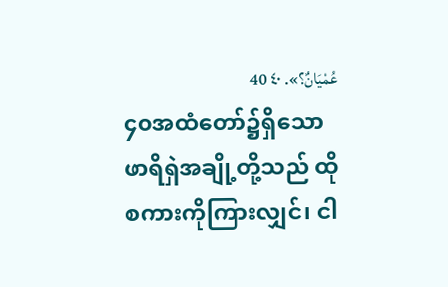عُمْيَانٌ؟». ٤٠ 40
၄၀အထံတော်၌ရှိသော ဖာရိရှဲအချို့တို့သည် ထိုစကားကိုကြားလျှင်၊ ငါ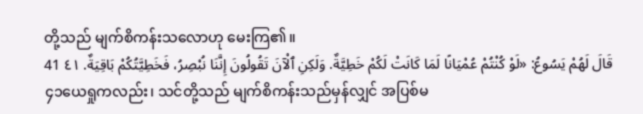တို့သည် မျက်စိကန်းသလောဟု မေးကြ၏။
قَالَ لَهُمْ يَسُوعُ: «لَوْ كُنْتُمْ عُمْيَانًا لَمَا كَانَتْ لَكُمْ خَطِيَّةٌ. وَلَكِنِ ٱلْآنَ تَقُولُونَ إِنَّنَا نُبْصِرُ، فَخَطِيَّتُكُمْ بَاقِيَةٌ. ٤١ 41
၄၁ယေရှုကလည်း၊ သင်တို့သည် မျက်စိကန်းသည်မှန်လျှင် အပြစ်မ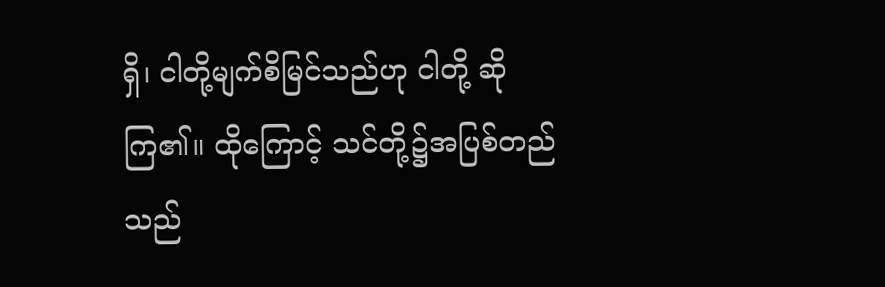ရှိ၊ ငါတို့မျက်စိမြင်သည်ဟု ငါတို့ ဆိုကြ၏။ ထိုကြောင့် သင်တို့၌အပြစ်တည်သည်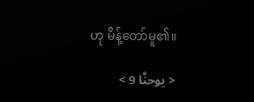ဟု မိန့်တော်မူ၏။

< يوحنَّا 9 >